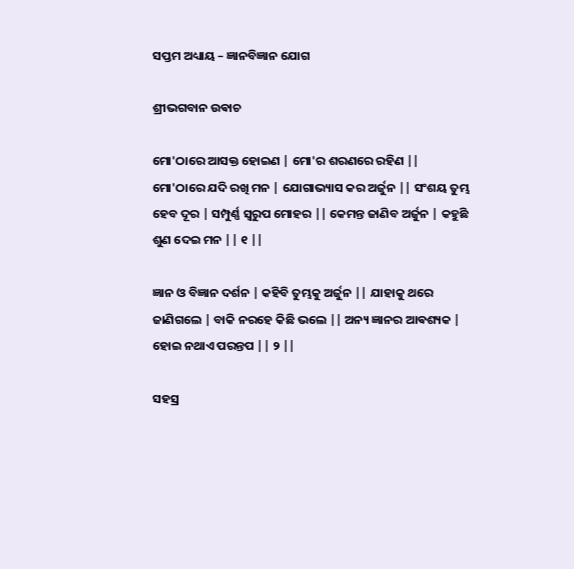ସପ୍ତମ ଅଧ୍ୟାୟ – ଜ୍ଞାନବିଜ୍ଞାନ ଯୋଗ

ଶ୍ରୀଭଗବାନ ଉଵାଚ

ମୋ'ଠାରେ ଆସକ୍ତ ହୋଇଣ | ମୋ'ର ଶରଣରେ ରହିଣ || ମୋ'ଠାରେ ଯଦି ରଖି ମନ | ଯୋଗାଭ୍ୟାସ କର ଅର୍ଜୁନ || ସଂଶୟ ତୁମ୍ଭ ହେବ ଦୂର | ସମ୍ପୁର୍ଣ୍ଣ ସ୍ବରୁପ ମୋହର || କେମନ୍ତ ଜାଣିବ ଅର୍ଜୁନ | କହୁଛି ଶୁଣ ଦେଇ ମନ || ୧ ||

ଜ୍ଞାନ ଓ ବିଜ୍ଞାନ ଦର୍ଶନ | କହିବି ତୁମ୍ଭକୁ ଅର୍ଜୁନ || ଯାହାକୁ ଥରେ ଜାଣିଗଲେ | ବାକି ନରହେ କିଛି ଭଲେ || ଅନ୍ୟ ଜ୍ଞାନର ଆଵଶ୍ୟକ | ହୋଇ ନଥାଏ ପରନ୍ତପ || ୨ ||

ସହସ୍ର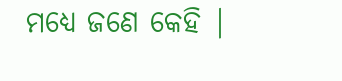ମଧ୍ୟେ ଜଣେ କେହି |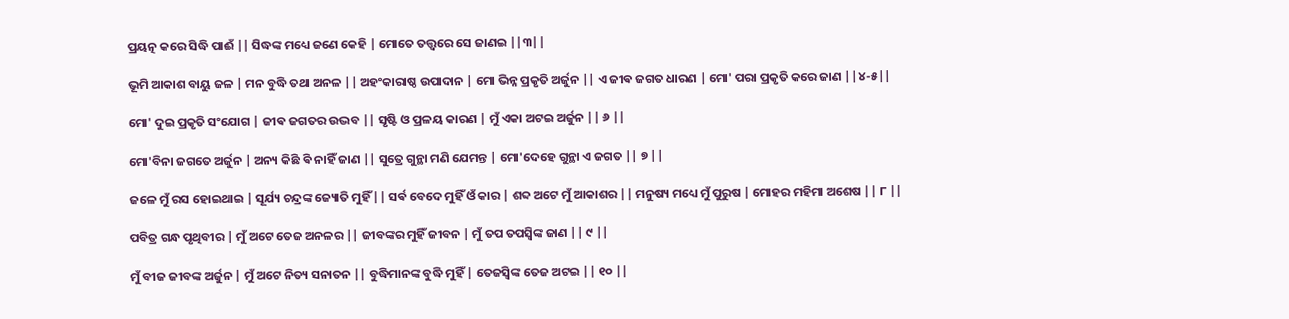ପ୍ରୟତ୍ନ କରେ ସିଦ୍ଧି ପାଈଁ || ସିଦ୍ଧଙ୍କ ମଧ୍ୟେ ଜଣେ କେହି | ମୋତେ ତତ୍ତ୍ଵରେ ସେ ଜାଣଇ ||୩||

ଭୂମି ଆକାଶ ବାୟୁ ଜଳ | ମନ ବୁଦ୍ଧି ତଥା ଅନଳ || ଅହଂକାରାଷ୍ଠ ଉପାଦାନ | ମୋ ଭିନ୍ନ ପ୍ରକୃତି ଅର୍ଜୁନ || ଏ ଜୀଵ ଜଗତ ଧାରଣ | ମୋ' ପରା ପ୍ରକୃତି କରେ ଜାଣ ||୪-୫||

ମୋ' ଦୁଇ ପ୍ରକୃତି ସଂଯୋଗ | ଜୀଵ ଜଗତର ଉଦ୍ଭବ || ସୃଷ୍ଟି ଓ ପ୍ରଳୟ କାରଣ | ମୁଁ ଏକା ଅଟଇ ଅର୍ଜୁନ || ୬ ||

ମୋ'ବିନା ଜଗତେ ଅର୍ଜୁନ | ଅନ୍ୟ କିଛି ଵି ନାହିଁ ଜାଣ || ସୁତ୍ରେ ଗୁନ୍ଥା ମଣି ଯେମନ୍ତ | ମୋ'ଦେହେ ଗୁନ୍ଥା ଏ ଜଗତ || ୭ ||

ଜଳେ ମୁଁ ରସ ହୋଇଥାଇ | ସୂର୍ଯ୍ୟ ଚନ୍ଦ୍ରଙ୍କ ଜ୍ୟୋତି ମୁହିଁ || ସର୍ଵ ବେଦେ ମୁହିଁ ଓଁ କାର | ଶବ୍ଦ ଅଟେ ମୁଁ ଆକାଶର || ମନୁଷ୍ୟ ମଧ୍ୟେ ମୁଁ ପୁରୁଷ | ମୋହର ମହିମା ଅଶେଷ || ୮ ||

ପବିତ୍ର ଗନ୍ଧ ପୃଥିବୀର | ମୁଁ ଅଟେ ତେଜ ଅନଳର || ଜୀବଙ୍କର ମୁହିଁ ଜୀବନ | ମୁଁ ତପ ତପସ୍ୱିଙ୍କ ଜାଣ || ୯ ||

ମୁଁ ବୀଜ ଜୀବଙ୍କ ଅର୍ଜୁନ | ମୁଁ ଅଟେ ନିତ୍ୟ ସନାତନ || ବୁଦ୍ଧିମାନଙ୍କ ବୁଦ୍ଧି ମୁହିଁ | ତେଜସ୍ୱିଙ୍କ ତେଜ ଅଟଇ || ୧୦ ||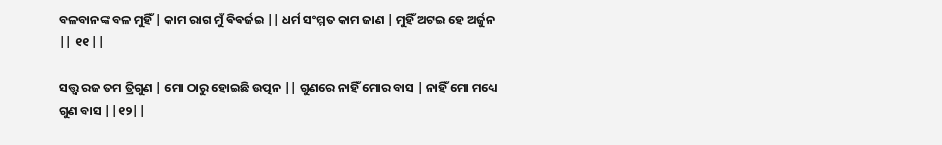ବଳବାନଙ୍କ ବଳ ମୁହିଁ | କାମ ରାଗ ମୁଁ ଵିଵର୍ଜଇ || ଧର୍ମ ସଂମ୍ମତ କାମ ଜାଣ | ମୁହିଁ ଅଟଇ ହେ ଅର୍ଜୁନ || ୧୧ ||

ସତ୍ତ୍ୱ ରଜ ତମ ତ୍ରିଗୁଣ | ମୋ ଠାରୁ ହୋଇଛି ଉତ୍ପନ || ଗୁଣରେ ନାହିଁ ମୋର ବାସ | ନାହିଁ ମୋ ମଧ୍ୟେ ଗୁଣ ବାସ ||୧୨||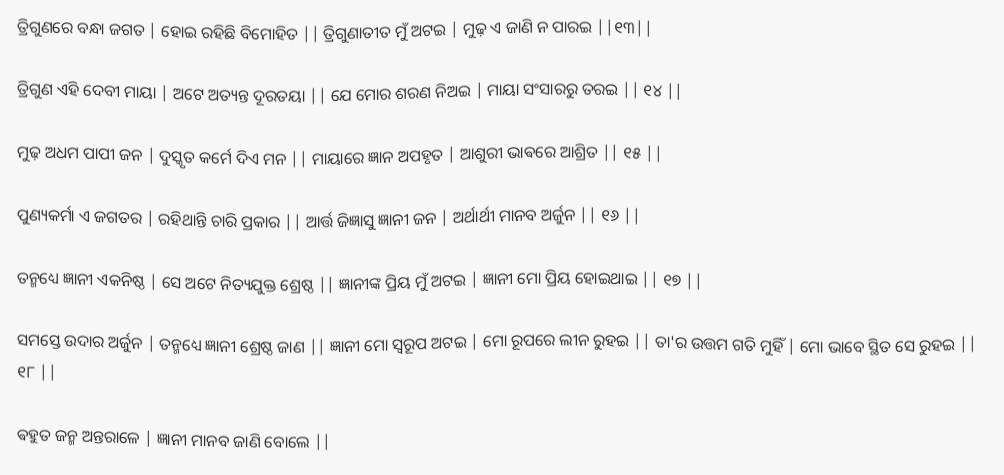ତ୍ରିଗୁଣରେ ବନ୍ଧା ଜଗତ | ହୋଇ ରହିଛି ବିମୋହିତ || ତ୍ରିଗୁଣାତୀତ ମୁଁ ଅଟଇ | ମୁଢ଼ ଏ ଜାଣି ନ ପାରଇ ||୧୩||

ତ୍ରିଗୁଣ ଏହି ଦେବୀ ମାୟା | ଅଟେ ଅତ୍ୟନ୍ତ ଦୂରତୟା || ଯେ ମୋର ଶରଣ ନିଅଇ | ମାୟା ସଂସାରରୁ ତରଇ || ୧୪ ||

ମୁଢ଼ ଅଧମ ପାପୀ ଜନ | ଦୁସ୍କୃତ କର୍ମେ ଦିଏ ମନ || ମାୟାରେ ଜ୍ଞାନ ଅପହୃତ | ଆଶୁରୀ ଭାଵରେ ଆଶ୍ରିତ || ୧୫ ||

ପୁଣ୍ୟକର୍ମା ଏ ଜଗତର | ରହିଥାନ୍ତି ଚାରି ପ୍ରକାର || ଆର୍ତ୍ତ ଜିଜ୍ଞାସୁ ଜ୍ଞାନୀ ଜନ | ଅର୍ଥାର୍ଥୀ ମାନବ ଅର୍ଜୁନ || ୧୬ ||

ତନ୍ମଧ୍ୟେ ଜ୍ଞାନୀ ଏକନିଷ୍ଠ | ସେ ଅଟେ ନିତ୍ୟଯୁକ୍ତ ଶ୍ରେଷ୍ଠ || ଜ୍ଞାନୀଙ୍କ ପ୍ରିୟ ମୁଁ ଅଟଇ | ଜ୍ଞାନୀ ମୋ ପ୍ରିୟ ହୋଇଥାଇ || ୧୭ ||

ସମସ୍ତେ ଉଦାର ଅର୍ଜୁନ | ତନ୍ମଧ୍ୟେ ଜ୍ଞାନୀ ଶ୍ରେଷ୍ଠ ଜାଣ || ଜ୍ଞାନୀ ମୋ ସ୍ବରୂପ ଅଟଇ | ମୋ ରୂପରେ ଲୀନ ରୁହଇ || ତା'ର ଉତ୍ତମ ଗତି ମୁହିଁ | ମୋ ଭାବେ ସ୍ଥିତ ସେ ରୁହଇ || ୧୮ ||

ଵହୁତ ଜନ୍ମ ଅନ୍ତରାଳେ | ଜ୍ଞାନୀ ମାନବ ଜାଣି ବୋଲେ ||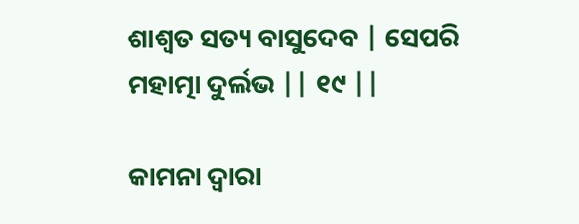ଶାଶ୍ୱତ ସତ୍ୟ ବାସୁଦେବ | ସେପରି ମହାତ୍ମା ଦୁର୍ଲଭ || ୧୯ ||

କାମନା ଦ୍ୱାରା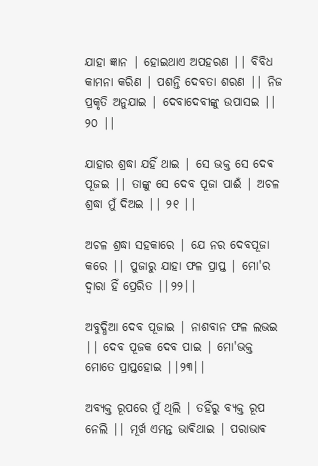ଯାହା ଜ୍ଞାନ | ହୋଇଥାଏ ଅପହରଣ || ବିବିଧ କାମନା କରିଣ | ପଶନ୍ତି ଦେବତା ଶରଣ || ନିଜ ପ୍ରକୃତି ଅନୁଯାଇ | ଦେବାଦେବୀଙ୍କୁ ଉପାସଇ || ୨୦ ||

ଯାହାର ଶ୍ରଦ୍ଧା ଯହିଁ ଥାଇ | ସେ ଭକ୍ତ ସେ ଦେଵ ପୂଜଇ || ତାଙ୍କୁ ସେ ଦେବ ପୂଜା ପାଈଁ | ଅଚଳ ଶ୍ରଦ୍ଧା ମୁଁ ଦିଅଇ || ୨୧ ||

ଅଚଳ ଶ୍ରଦ୍ଧା ସହକାରେ | ଯେ ନର ଦେବପୂଜା କରେ || ପୁଜାରୁ ଯାହା ଫଳ ପ୍ରାପ୍ତ | ମୋ'ର ଦ୍ୱାରା ହିଁ ପ୍ରେରିତ ||୨୨||

ଅବୁଦ୍ଧିଆ ଦେବ ପୂଜାଇ | ନାଶବାନ ଫଳ ଲଭଇ || ଦେବ ପୂଜକ ଦେବ ପାଇ | ମୋ'ଭକ୍ତ ମୋତେ ପ୍ରାପ୍ତହୋଇ ||୨୩||

ଅବ୍ୟକ୍ତ ରୂପରେ ମୁଁ ଥିଲି | ତହିଁରୁ ବ୍ୟକ୍ତ ରୂପ ନେଲି || ମୂର୍ଖ ଏମନ୍ତ ଭାଵିଥାଇ | ପରାଭାଵ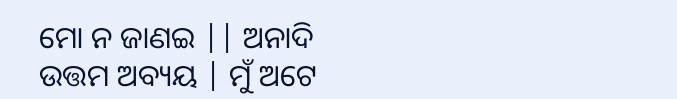ମୋ ନ ଜାଣଇ || ଅନାଦି ଉତ୍ତମ ଅବ୍ୟୟ | ମୁଁ ଅଟେ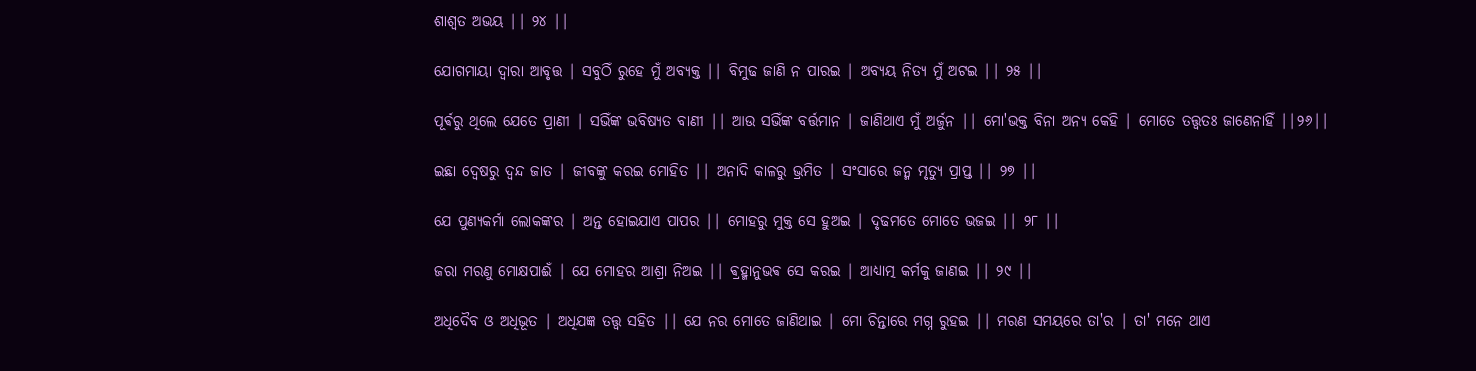ଶାଶ୍ୱତ ଅଭୟ || ୨୪ ||

ଯୋଗମାୟା ଦ୍ୱାରା ଆବୃତ୍ତ | ସବୁଠିଁ ରୁହେ ମୁଁ ଅବ୍ୟକ୍ତ || ବିମୁଢ ଜାଣି ନ ପାରଇ | ଅବ୍ୟୟ ନିତ୍ୟ ମୁଁ ଅଟଇ || ୨୫ ||

ପୂର୍ଵରୁ ଥିଲେ ଯେତେ ପ୍ରାଣୀ | ସଭିଁଙ୍କ ଭବିଷ୍ୟତ ବାଣୀ || ଆଉ ସଭିଁଙ୍କ ବର୍ତ୍ତମାନ | ଜାଣିଥାଏ ମୁଁ ଅର୍ଜୁନ || ମୋ'ଭକ୍ତ ବିନା ଅନ୍ୟ କେହି | ମୋତେ ତତ୍ତ୍ୱତଃ ଜାଣେନାହିଁ ||୨୬||

ଇଛା ଦ୍ବେଷରୁ ଦ୍ଵନ୍ଦ ଜାତ | ଜୀବଙ୍କୁ କରଇ ମୋହିତ || ଅନାଦି କାଳରୁ ଭ୍ରମିତ | ସଂସାରେ ଜନ୍ମ ମୃତ୍ୟୁ ପ୍ରାପ୍ତ || ୨୭ ||

ଯେ ପୁଣ୍ୟକର୍ମା ଲୋକଙ୍କର | ଅନ୍ତ ହୋଇଯାଏ ପାପର || ମୋହରୁ ମୁକ୍ତ ସେ ହୁଅଇ | ଦୃଢମତେ ମୋତେ ଭଜଇ || ୨୮ ||

ଜରା ମରଣୁ ମୋକ୍ଷପାଈଁ | ଯେ ମୋହର ଆଶ୍ରା ନିଅଇ || ଵ୍ରହ୍ମାନୁଭଵ ସେ କରଇ | ଆଧ୍ୟାତ୍ମ କର୍ମକୁ ଜାଣଇ || ୨୯ ||

ଅଧିଦୈବ ଓ ଅଧିଭୂତ | ଅଧିଯଜ୍ଞ ତତ୍ତ୍ୱ ସହିତ || ଯେ ନର ମୋତେ ଜାଣିଥାଇ | ମୋ ଚିନ୍ତାରେ ମଗ୍ନ ରୁହଇ || ମରଣ ସମୟରେ ତା'ର | ତା' ମନେ ଥାଏ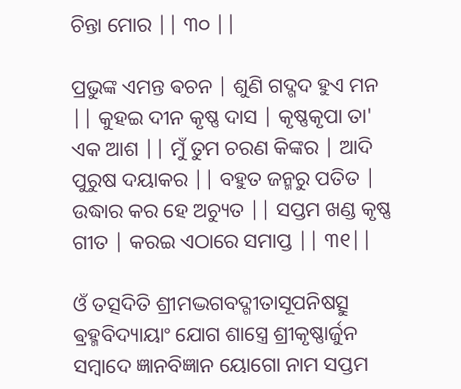ଚିନ୍ତା ମୋର || ୩୦ ||

ପ୍ରଭୁଙ୍କ ଏମନ୍ତ ଵଚନ | ଶୁଣି ଗଦ୍ଗଦ ହୁଏ ମନ || କୁହଇ ଦୀନ କୃଷ୍ଣ ଦାସ | କୃଷ୍ଣକୃପା ତା' ଏକ ଆଶ || ମୁଁ ତୁମ ଚରଣ କିଙ୍କର | ଆଦି ପୁରୁଷ ଦୟାକର || ବହୁତ ଜନ୍ମରୁ ପତିତ | ଉଦ୍ଧାର କର ହେ ଅଚ୍ୟୁତ || ସପ୍ତମ ଖଣ୍ଡ କୃଷ୍ଣ ଗୀତ | କରଇ ଏଠାରେ ସମାପ୍ତ || ୩୧||

ଓଁ ତତ୍ସଦିତି ଶ୍ରୀମଦ୍ଭଗବଦ୍ଗୀତାସୂପନିଷତ୍ସୁ ଵ୍ରହ୍ମବିଦ୍ୟାୟାଂ ଯୋଗ ଶାସ୍ତ୍ରେ ଶ୍ରୀକୃଷ୍ଣାର୍ଜୁନ ସମ୍ବାଦେ ଜ୍ଞାନବିଜ୍ଞାନ ୟୋଗୋ ନାମ ସପ୍ତମ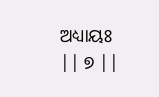ଅଧ୍ୟାୟଃ || ୭ ||